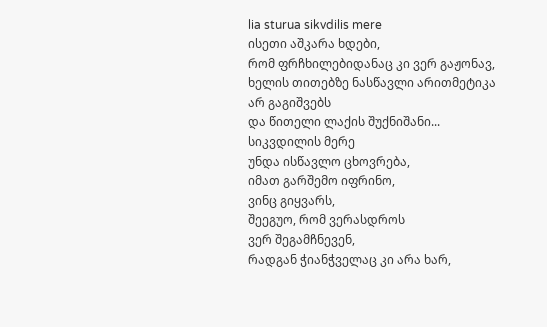lia sturua sikvdilis mere
ისეთი აშკარა ხდები,
რომ ფრჩხილებიდანაც კი ვერ გაჟონავ,
ხელის თითებზე ნასწავლი არითმეტიკა
არ გაგიშვებს
და წითელი ლაქის შუქნიშანი...
სიკვდილის მერე
უნდა ისწავლო ცხოვრება,
იმათ გარშემო იფრინო,
ვინც გიყვარს,
შეეგუო, რომ ვერასდროს
ვერ შეგამჩნევენ,
რადგან ჭიანჭველაც კი არა ხარ,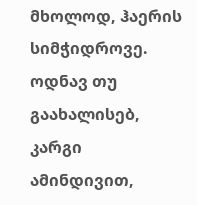მხოლოდ, ჰაერის სიმჭიდროვე.
ოდნავ თუ გაახალისებ, კარგი ამინდივით,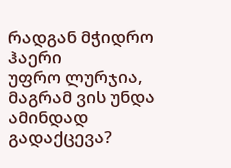რადგან მჭიდრო ჰაერი
უფრო ლურჯია, მაგრამ ვის უნდა
ამინდად გადაქცევა?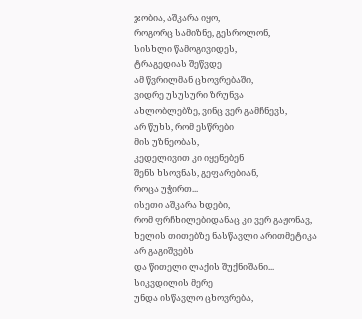ჯობია, აშკარა იყო,
როგორც სამიზნე, გესროლონ,
სისხლი წამოგივიდეს,
ტრაგედიას შეწვდე
ამ წვრილმან ცხოვრებაში,
ვიდრე უსუსური ზრუნვა
ახლობლებზე, ვინც ვერ გამჩნევს,
არ წუხს, რომ ესწრები
მის უზნეობას,
კედელივით კი იყენებენ
შენს ხსოვნას, გეფარებიან,
როცა უჭირთ...
ისეთი აშკარა ხდები,
რომ ფრჩხილებიდანაც კი ვერ გაჟონავ,
ხელის თითებზე ნასწავლი არითმეტიკა
არ გაგიშვებს
და წითელი ლაქის შუქნიშანი...
სიკვდილის მერე
უნდა ისწავლო ცხოვრება,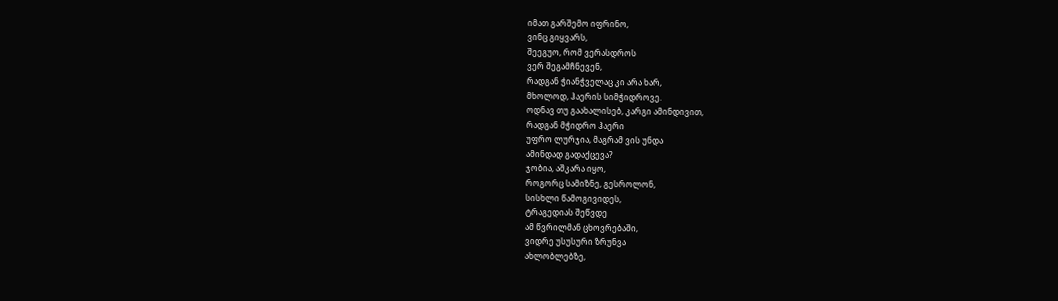იმათ გარშემო იფრინო,
ვინც გიყვარს,
შეეგუო, რომ ვერასდროს
ვერ შეგამჩნევენ,
რადგან ჭიანჭველაც კი არა ხარ,
მხოლოდ, ჰაერის სიმჭიდროვე.
ოდნავ თუ გაახალისებ, კარგი ამინდივით,
რადგან მჭიდრო ჰაერი
უფრო ლურჯია, მაგრამ ვის უნდა
ამინდად გადაქცევა?
ჯობია, აშკარა იყო,
როგორც სამიზნე, გესროლონ,
სისხლი წამოგივიდეს,
ტრაგედიას შეწვდე
ამ წვრილმან ცხოვრებაში,
ვიდრე უსუსური ზრუნვა
ახლობლებზე,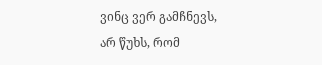ვინც ვერ გამჩნევს,
არ წუხს, რომ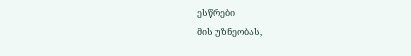ესწრები
მის უზნეობას,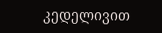კედელივით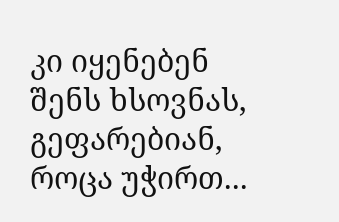კი იყენებენ
შენს ხსოვნას, გეფარებიან,
როცა უჭირთ...